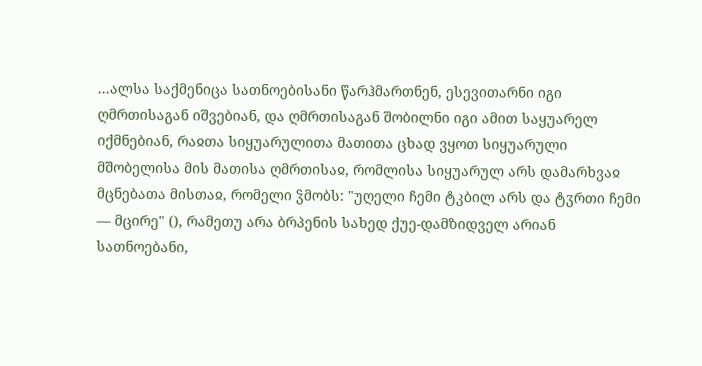...ალსა საქმენიცა სათნოებისანი წარჰმართნენ, ესევითარნი იგი ღმრთისაგან იშვებიან, და ღმრთისაგან შობილნი იგი ამით საყუარელ იქმნებიან, რაჲთა სიყუარულითა მათითა ცხად ვყოთ სიყუარული მშობელისა მის მათისა ღმრთისაჲ, რომლისა სიყუარულ არს დამარხვაჲ მცნებათა მისთაჲ, რომელი ჴმობს: "უღელი ჩემი ტკბილ არს და ტჳრთი ჩემი — მცირე" (), რამეთუ არა ბრპენის სახედ ქუე-დამზიდველ არიან სათნოებანი,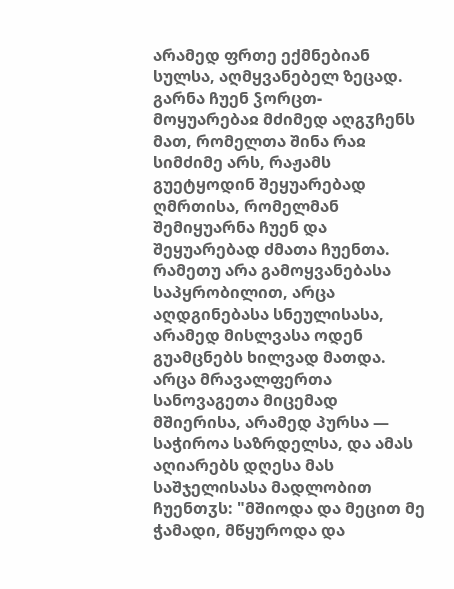არამედ ფრთე ექმნებიან სულსა, აღმყვანებელ ზეცად. გარნა ჩუენ ჴორცთ-მოყუარებაჲ მძიმედ აღგჳჩენს მათ, რომელთა შინა რაჲ სიმძიმე არს, რაჟამს გუეტყოდინ შეყუარებად ღმრთისა, რომელმან შემიყუარნა ჩუენ და შეყუარებად ძმათა ჩუენთა. რამეთუ არა გამოყვანებასა საპყრობილით, არცა აღდგინებასა სნეულისასა, არამედ მისლვასა ოდენ გუამცნებს ხილვად მათდა. არცა მრავალფერთა სანოვაგეთა მიცემად მშიერისა, არამედ პურსა — საჭიროა საზრდელსა, და ამას აღიარებს დღესა მას საშჯელისასა მადლობით ჩუენთჳს: "მშიოდა და მეცით მე ჭამადი, მწყუროდა და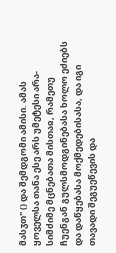მასჳთ" () და შემდგომი ამისი. ამას ყოველსა თანა ესე არს უმეტესი არა-სიმძიმე მცნებათა მისთაჲ, რამეთუ ჩუენგან გულსმოდგინებასა ხოლო ეძიებს და დაწყებასა მოქმედებისასა, და იგი თავადი შეგუეწევის და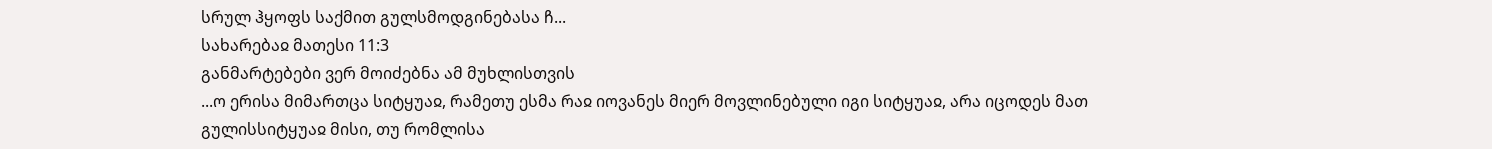სრულ ჰყოფს საქმით გულსმოდგინებასა ჩ...
სახარებაჲ მათესი 11:3
განმარტებები ვერ მოიძებნა ამ მუხლისთვის
...ო ერისა მიმართცა სიტყუაჲ, რამეთუ ესმა რაჲ იოვანეს მიერ მოვლინებული იგი სიტყუაჲ, არა იცოდეს მათ გულისსიტყუაჲ მისი, თუ რომლისა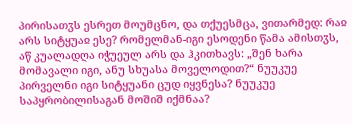პირისათჳს ესრეთ მოუმცნო, და თქუესმცა, ვითარმედ: რაჲ არს სიტყუაჲ ესე? რომელმან-იგი ესოდენი წამა ამისთჳს, აწ კუალადღა იჭუეულ არს და ჰკითხავს: „შენ ხარა მომავალი იგი, ანუ სხუასა მოველოდით?“ ნუუკუე პირველნი იგი სიტყუანი ცუდ იყვნესა? ნუუკუე საპყრობილისაგან მოშიშ იქმნაა?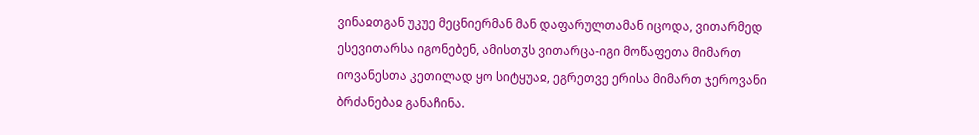ვინაჲთგან უკუე მეცნიერმან მან დაფარულთამან იცოდა, ვითარმედ ესევითარსა იგონებენ, ამისთჳს ვითარცა-იგი მოწაფეთა მიმართ იოვანესთა კეთილად ყო სიტყუაჲ, ეგრეთვე ერისა მიმართ ჯეროვანი ბრძანებაჲ განაჩინა.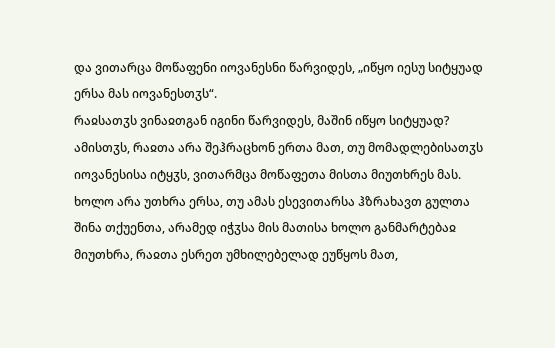და ვითარცა მოწაფენი იოვანესნი წარვიდეს, „იწყო იესუ სიტყუად ერსა მას იოვანესთჳს“.
რაჲსათჳს ვინაჲთგან იგინი წარვიდეს, მაშინ იწყო სიტყუად? ამისთჳს, რაჲთა არა შეჰრაცხონ ერთა მათ, თუ მომადლებისათჳს იოვანესისა იტყჳს, ვითარმცა მოწაფეთა მისთა მიუთხრეს მას. ხოლო არა უთხრა ერსა, თუ ამას ესევითარსა ჰზრახავთ გულთა შინა თქუენთა, არამედ იჭჳსა მის მათისა ხოლო განმარტებაჲ მიუთხრა, რაჲთა ესრეთ უმხილებელად ეუწყოს მათ,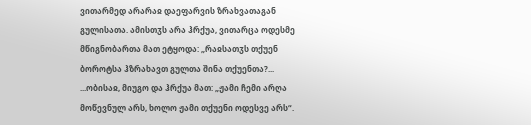ვითარმედ არარაჲ დაეფარვის ზრახვათაგან გულისათა. ამისთჳს არა ჰრქუა, ვითარცა ოდესმე მწიგნობართა მათ ეტყოდა: „რაჲსათჳს თქუენ ბოროტსა ჰზრახავთ გულთა შინა თქუენთა?...
...ობისაჲ, მიუგო და ჰრქუა მათ: „ჟამი ჩემი არღა მოწევნულ არს, ხოლო ჟამი თქუენი ოდესვე არს“.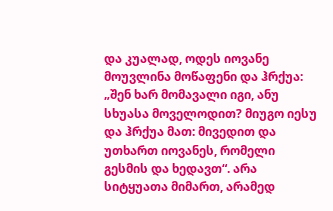და კუალად, ოდეს იოვანე მოუვლინა მოწაფენი და ჰრქუა: „შენ ხარ მომავალი იგი, ანუ სხუასა მოველოდით? მიუგო იესუ და ჰრქუა მათ: მივედით და უთხართ იოვანეს, რომელი გესმის და ხედავთ“. არა სიტყუათა მიმართ, არამედ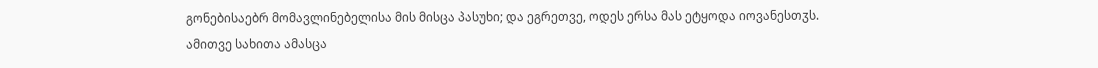გონებისაებრ მომავლინებელისა მის მისცა პასუხი; და ეგრეთვე, ოდეს ერსა მას ეტყოდა იოვანესთჳს.
ამითვე სახითა ამასცა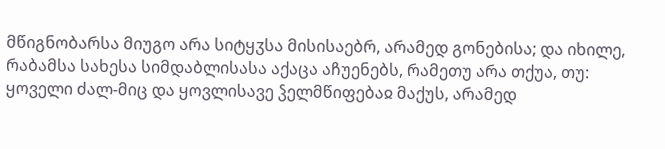მწიგნობარსა მიუგო არა სიტყჳსა მისისაებრ, არამედ გონებისა; და იხილე, რაბამსა სახესა სიმდაბლისასა აქაცა აჩუენებს, რამეთუ არა თქუა, თუ: ყოველი ძალ-მიც და ყოვლისავე ჴელმწიფებაჲ მაქუს, არამედ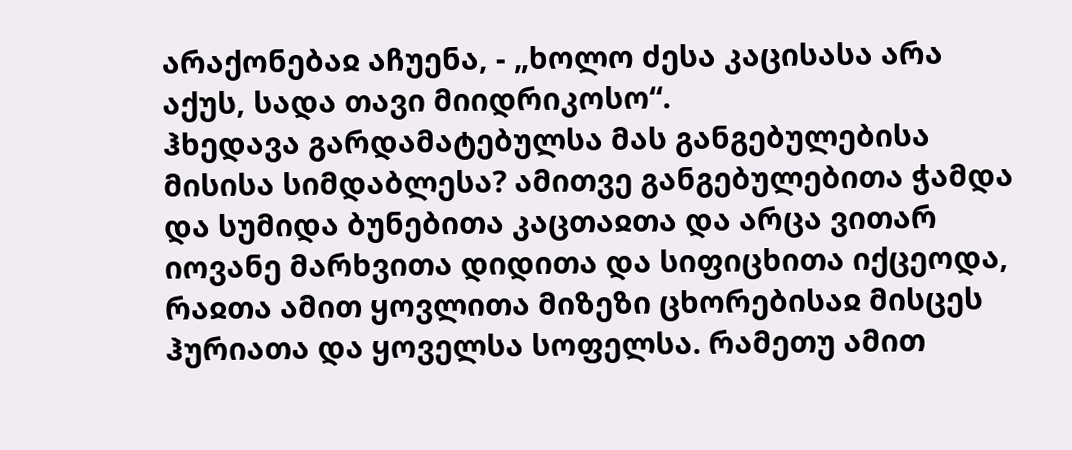არაქონებაჲ აჩუენა, - „ხოლო ძესა კაცისასა არა აქუს, სადა თავი მიიდრიკოსო“.
ჰხედავა გარდამატებულსა მას განგებულებისა მისისა სიმდაბლესა? ამითვე განგებულებითა ჭამდა და სუმიდა ბუნებითა კაცთაჲთა და არცა ვითარ იოვანე მარხვითა დიდითა და სიფიცხითა იქცეოდა, რაჲთა ამით ყოვლითა მიზეზი ცხორებისაჲ მისცეს ჰურიათა და ყოველსა სოფელსა. რამეთუ ამით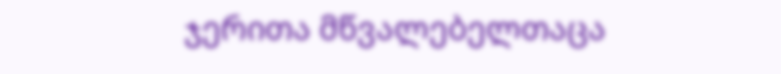ჯერითა მწვალებელთაცა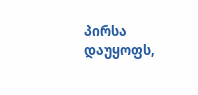პირსა დაუყოფს,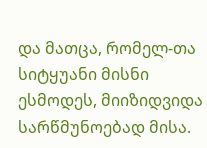და მათცა, რომელ-თა სიტყუანი მისნი ესმოდეს, მიიზიდვიდა სარწმუნოებად მისა.